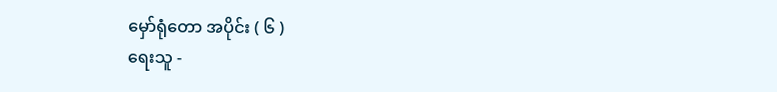မှော်ရုံတော အပိုင်း ( ၆ )
ရေးသူ -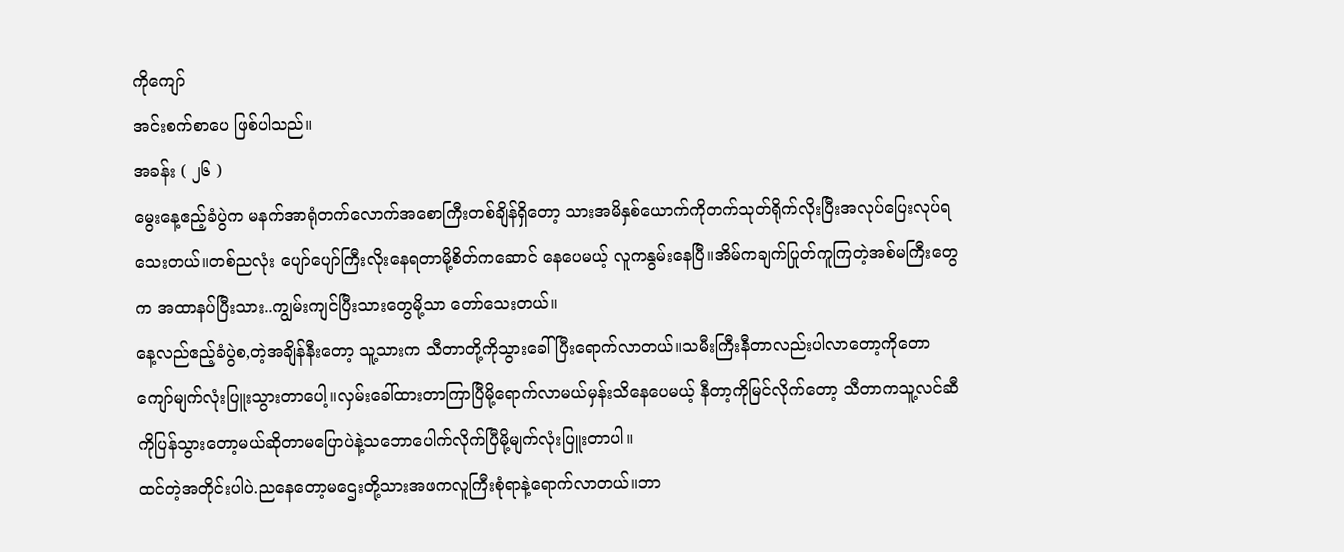ကိုကျော်
အင်းစက်စာပေ ဖြစ်ပါသည်။
အခန်း ( ၂၆ )
မွေးနေ့ဧည့်ခံပွဲက မနက်အာရုံတက်လောက်အစောကြီးတစ်ချိန်ရှိတော့ သားအမိနှစ်ယောက်ကိုတက်သုတ်ရိုက်လိုးပြီးအလုပ်ပြေးလုပ်ရသေးတယ်။တစ်ညလုံး ပျော်ပျော်ကြီးလိုးနေရတာမို့စိတ်ကဆောင် နေပေမယ့် လူကနွမ်းနေပြီ။အိမ်ကချက်ပြုတ်ကူကြတဲ့အစ်မကြီးတွေက အထာနပ်ပြီးသား..ကျွမ်းကျင်ပြီးသားတွေမို့သာ တော်သေးတယ်။
နေ့လည်ဧည့်ခံပွဲစ,တဲ့အချိန်နီးတော့ သူ့သားက သီတာတို့ကိုသွားခေါ်ပြီးရောက်လာတယ်။သမီးကြီးနီတာလည်းပါလာတော့ကိုတောကျော်မျက်လုံးပြူးသွားတာပေါ့။လှမ်းခေါ်ထားတာကြာပြီမို့ရောက်လာမယ်မှန်းသိနေပေမယ့် နီတာ့ကိုမြင်လိုက်တော့ သီတာကသူ့လင်ဆီကိုပြန်သွားတော့မယ်ဆိုတာမပြောပဲနဲ့သဘောပေါက်လိုက်ပြီမို့မျက်လုံးပြူးတာပါ။
ထင်တဲ့အတိုင်းပါပဲ.ညနေတော့မဌေးတို့သားအဖကလူကြီးစုံရာနဲ့ရောက်လာတယ်။ဘာ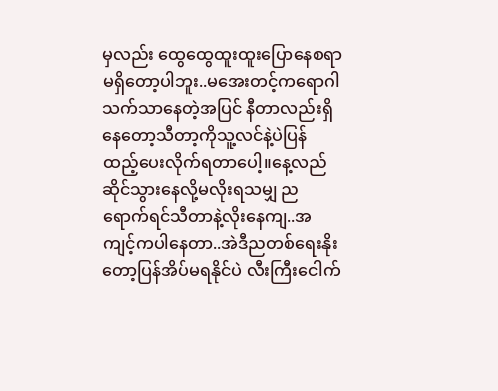မှလည်း ထွေထွေထူးထူးပြောနေစရာမရှိတော့ပါဘူး..မအေးတင့်ကရောဂါသက်သာနေတဲ့အပြင် နီတာလည်းရှိနေတော့သီတာ့ကိုသူ့လင်နဲ့ပဲပြန်ထည့်ပေးလိုက်ရတာပေါ့။နေ့လည်ဆိုင်သွားနေလို့မလိုးရသမျှ ညရောက်ရင်သီတာနဲ့လိုးနေကျ..အကျင့်ကပါနေတာ..အဲဒီညတစ်ရေးနိုးတော့ပြန်အိပ်မရနိုင်ပဲ လီးကြီးငေါက်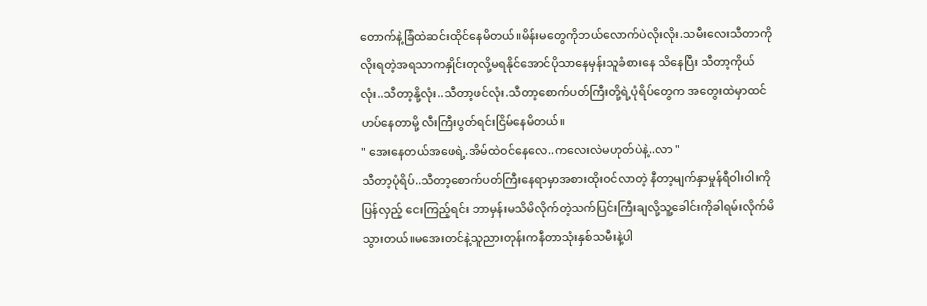တောက်နဲ့ခြံထဲဆင်းထိုင်နေမိတယ်။မိန်းမတွေကိုဘယ်လောက်ပဲလိုးလိုး.သမီးလေးသီတာကိုလိုးရတဲ့အရသာကနှိုင်းတုလို့မရနိုင်အောင်ပိုသာနေမှန်းသူခံစားနေ သိနေပြီး သီတာ့ကိုယ်လုံး..သီတာ့နို့လုံး..သီတာ့ဖင်လုံး.သီတာ့စောက်ပတ်ကြီးတို့ရဲ့ပုံရိပ်တွေက အတွေးထဲမှာထင်ဟပ်နေတာမို့ လီးကြီးပွတ်ရင်းငြိမ်နေမိတယ်။
" အေးနေတယ်အဖေရဲ့.အိမ်ထဲဝင်နေလေ..ကလေးလဲမဟုတ်ပဲနဲ့..လာ "
သီတာ့ပုံရိပ်..သီတာ့စောက်ပတ်ကြီးနေရာမှာအစားထိုးဝင်လာတဲ့ နီတာ့မျက်နှာမှုန်ရီဝါးဝါးကို
ပြန်လှည့် ငေးကြည့်ရင်း ဘာမှန်းမသိမိလိုက်တဲ့သက်ပြင်းကြီးချလို့သူ့ခေါင်းကိုခါရမ်းလိုက်မိသွားတယ်။မအေးတင်နဲ့သူညားတုန်းကနီတာသုံးနှစ်သမီးနဲ့ပါ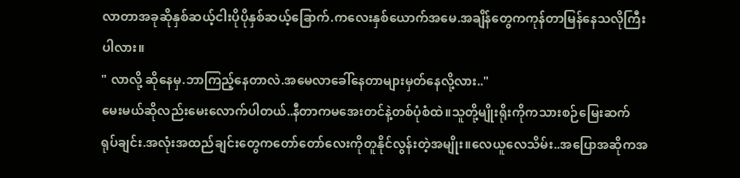လာတာအခုဆိုနှစ်ဆယ့်ငါးပိုပိုနှစ်ဆယ့်ခြောက်.ကလေးနှစ်ယောက်အမေ.အချိန်တွေကကုန်တာမြန်နေသလိုကြီးပါလား။
" လာလို့ ဆိုနေမှ.ဘာကြည့်နေတာလဲ.အမေလာခေါ်နေတာများမှတ်နေလို့လား.."
မေးမယ်ဆိုလည်းမေးလောက်ပါတယ်..နီတာကမအေးတင်နဲ့တစ်ပုံစံထဲ။သူတို့မျိုးရိုးကိုကသားစဉ်မြေးဆက် ရုပ်ချင်း.အလုံးအထည်ချင်းတွေကတော်တော်လေးကိုတူနိုင်လွန်းတဲ့အမျိုး။လေယူလေသိမ်း..အပြောအဆိုကအ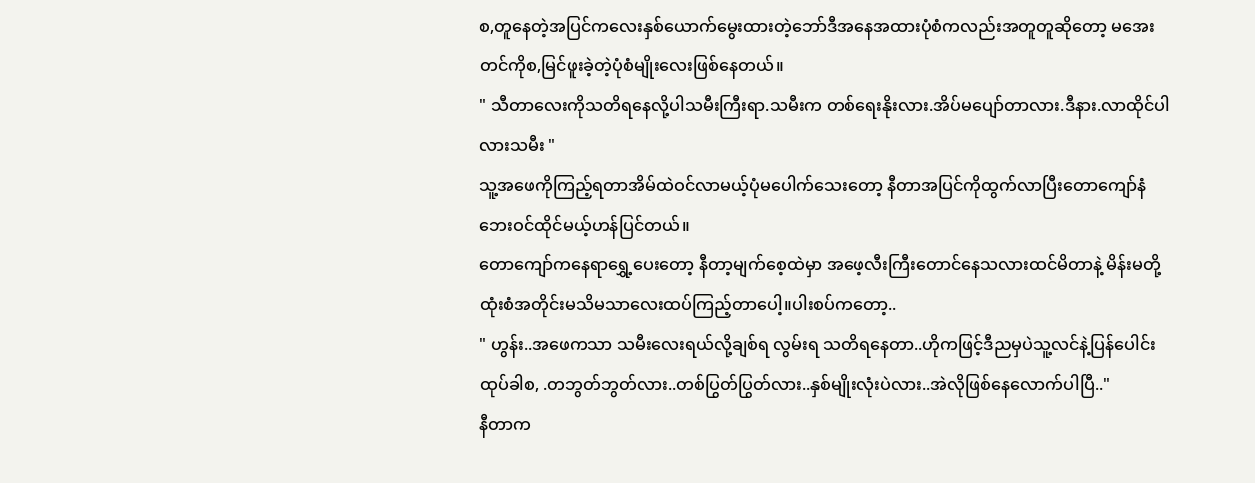စ,တူနေတဲ့အပြင်ကလေးနှစ်ယောက်မွေးထားတဲ့ဘော်ဒီအနေအထားပုံစံကလည်းအတူတူဆိုတော့ မအေးတင်ကိုစ,မြင်ဖူးခဲ့တဲ့ပုံစံမျိုးလေးဖြစ်နေတယ်။
" သီတာလေးကိုသတိရနေလို့ပါသမီးကြီးရာ.သမီးက တစ်ရေးနိုးလား.အိပ်မပျော်တာလား.ဒီနား.လာထိုင်ပါလားသမီး "
သူ့အဖေကိုကြည့်ရတာအိမ်ထဲဝင်လာမယ့်ပုံမပေါက်သေးတော့ နီတာအပြင်ကိုထွက်လာပြီးတောကျော်နံဘေးဝင်ထိုင်မယ့်ဟန်ပြင်တယ်။
တောကျော်ကနေရာရွှေ့ပေးတော့ နီတာ့မျက်စေ့ထဲမှာ အဖေ့လီးကြီးတောင်နေသလားထင်မိတာနဲ့ မိန်းမတို့ထုံးစံအတိုင်းမသိမသာလေးထပ်ကြည့်တာပေါ့။ပါးစပ်ကတော့..
" ဟွန်း..အဖေကသာ သမီးလေးရယ်လို့ချစ်ရ လွမ်းရ သတိရနေတာ..ဟိုကဖြင့်ဒီညမှပဲသူ့လင်နဲ့ပြန်ပေါင်းထုပ်ခါစ, .တဘွတ်ဘွတ်လား..တစ်ပြွတ်ပြွတ်လား..နှစ်မျိုးလုံးပဲလား..အဲလိုဖြစ်နေလောက်ပါပြီ.."
နီတာက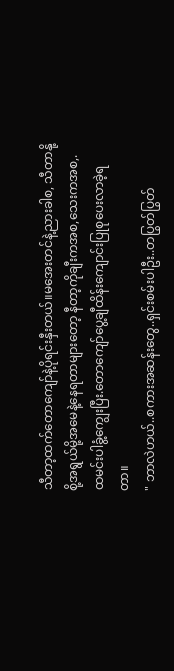သီတာ့ထက်တောကျော်နဲ့ပိုရင်းနှီးတယ်။မအေးတင်နဲ့ညားခါစ, သီတာနို့စို့အရွယ်မို့အမေနဲ့နေရတာများတော့ နီတာ့ကိုချီးကအစ,သေးကအစ,.ထမင်းပါခွံ့ကျွေးပြီး.တောကျော်ပွေ့ချီထိန်းကျောင်းပြုစုပေးလာခဲ့ရတာ။
" ဘာလဲဟယ်..စကားအဆန်းတွေ..ရှင်းစမ်းပါဦး..တပြွတ်ပြွတ်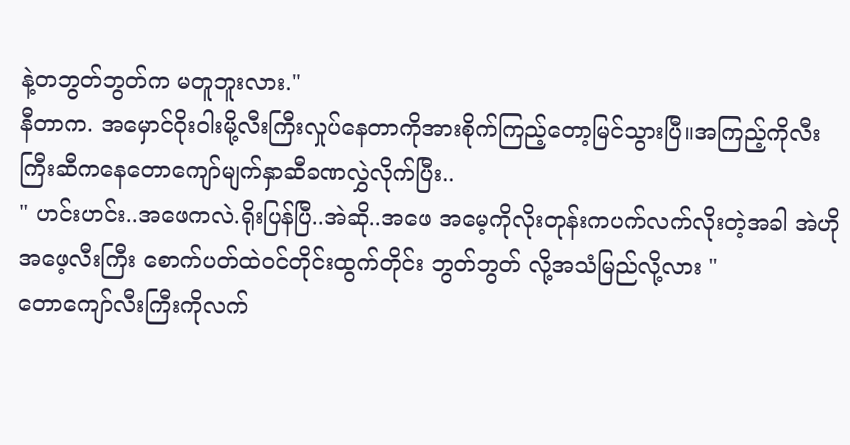နဲ့တဘွတ်ဘွတ်က မတူဘူးလား."
နီတာက. အမှောင်ဝိုးဝါးမို့လီးကြီးလှုပ်နေတာကိုအားစိုက်ကြည့်တော့မြင်သွားပြီ။အကြည့်ကိုလီးကြီးဆီကနေတောကျော်မျက်နှာဆီခဏလွှဲလိုက်ပြီး..
" ဟင်းဟင်း..အဖေကလဲ.ရိုးပြန်ပြီ..အဲဆို..အဖေ အမေ့ကိုလိုးတုန်းကပက်လက်လိုးတဲ့အခါ အဲဟိုအဖေ့လီးကြီး စောက်ပတ်ထဲဝင်တိုင်းထွက်တိုင်း ဘွတ်ဘွတ် လို့အသံမြည်လို့လား "
တောကျော်လီးကြီးကိုလက်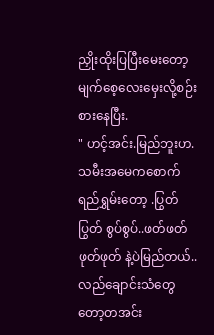ညှိုးထိုးပြပြီးမေးတော့မျက်စေ့လေးမှေးလို့စဉ်းစားနေပြီး.
" ဟင့်အင်း.မြည်ဘူးဟ.သမီးအမေကစောက်ရည်ရွှမ်းတော့ .ပြွတ်ပြွတ် စွပ်စွပ်..ဖတ်ဖတ် ဖုတ်ဖုတ် နဲ့ပဲမြည်တယ်..လည်ချောင်းသံတွေတော့တအင်း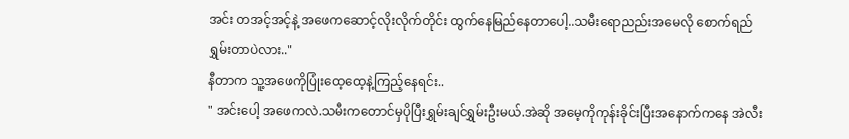အင်း တအင့်အင့်နဲ့ အဖေကဆောင့်လိုးလိုက်တိုင်း ထွက်နေမြည်နေတာပေါ့..သမီးရောညည်းအမေလို စောက်ရည်ရွှမ်းတာပဲလား.."
နီတာက သူ့အဖေကိုပြုံးထေ့ထေ့နဲ့ကြည့်နေရင်း..
" အင်းပေါ့ အဖေကလဲ.သမီးကတောင်မှပိုပြီးရွှမ်းချင်ရွှမ်းဦးမယ်.အဲဆို အမေ့ကိုကုန်းခိုင်းပြီးအနောက်ကနေ အဲလီး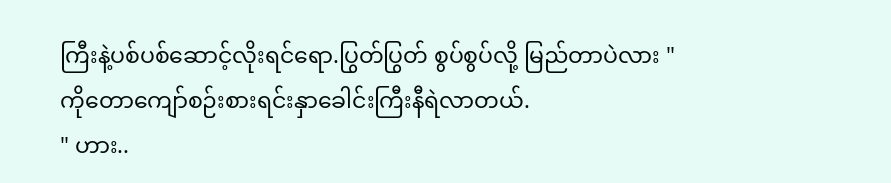ကြီးနဲ့ပစ်ပစ်ဆောင့်လိုးရင်ရော.ပြွတ်ပြွတ် စွပ်စွပ်လို့ မြည်တာပဲလား "
ကိုတောကျော်စဉ်းစားရင်းနှာခေါင်းကြီးနီရဲလာတယ်.
" ဟား..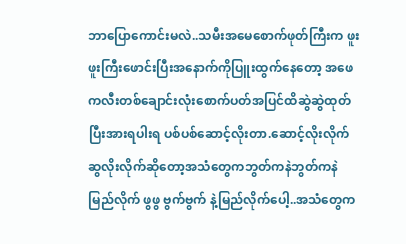ဘာပြောကောင်းမလဲ..သမီးအမေစောက်ဖုတ်ကြီးက ဖူးဖူးကြီးဖောင်းပြီးအနောက်ကိုပြူးထွက်နေတော့ အဖေကလီးတစ်ချောင်းလုံးစောက်ပတ်အပြင်ထိဆွဲဆွဲထုတ်ပြီးအားရပါးရ ပစ်ပစ်ဆောင့်လိုးတာ.ဆောင့်လိုးလိုက်ဆွလိုးလိုက်ဆိုတော့အသံတွေကဘွတ်ကနဲဘွတ်ကနဲမြည်လိုက် ဖွဖွ ဗွက်ဗွက် နဲ့မြည်လိုက်ပေါ့..အသံတွေက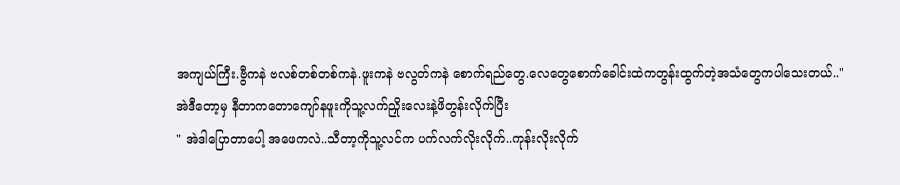အကျယ်ကြီး.ဗွီကနဲ ဗလစ်တစ်တစ်ကနဲ.ဖူးကနဲ ဗလွတ်ကနဲ စောက်ရည်တွေ.လေတွေစောက်ခေါင်းထဲကတွန်းထွက်တဲ့အသံတွေကပါသေးတယ်.."
အဲဒီတော့မှ နီတာကတောကျော်နဖူးကိုသူ့လက်ညှိုးလေးနဲ့ဖိတွန်းလိုက်ပြီး
" အဲဒါပြောတာပေါ့ အဖေကလဲ..သီတာ့ကိုသူ့လင်က ပက်လက်လိုးလိုက်..ကုန်းလိုးလိုက်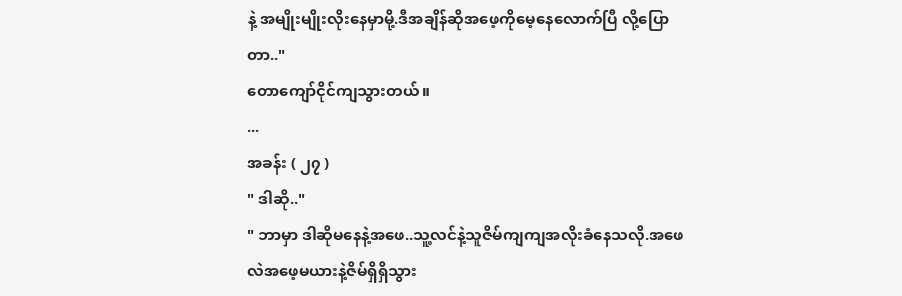နဲ့ အမျိုးမျိုးလိုးနေမှာမို့.ဒီအချိန်ဆိုအဖေ့ကိုမေ့နေလောက်ပြီ လို့ပြောတာ.."
တောကျော်ငိုင်ကျသွားတယ်။
...
အခန်း ( ၂၇ )
" ဒါဆို.."
" ဘာမှာ ဒါဆိုမနေနဲ့အဖေ..သူ့လင်နဲ့သူဇိမ်ကျကျအလိုးခံနေသလို.အဖေလဲအဖေ့မယားနဲ့ဇိမ်ရှိရှိသွား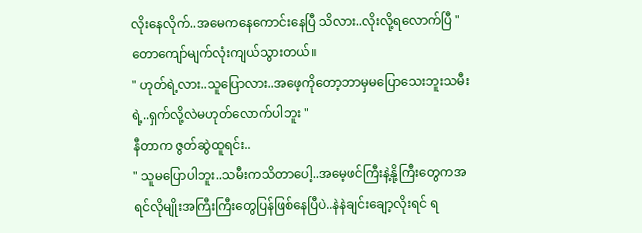လိုးနေလိုက်..အမေကနေကောင်းနေပြီ သိလား..လိုးလို့ရလောက်ပြီ "
တောကျော်မျက်လုံးကျယ်သွားတယ်။
" ဟုတ်ရဲ့လား..သူပြောလား..အဖေ့ကိုတော့ဘာမှမပြောသေးဘူးသမီးရဲ့..ရှက်လို့လဲမဟုတ်လောက်ပါဘူး "
နီတာက ဇွတ်ဆွဲထူရင်း..
" သူမပြောပါဘူး..သမီးကသိတာပေါ့..အမေ့ဖင်ကြီးနဲ့နို့ကြီးတွေကအရင်လိုမျိုးအကြီးကြီးတွေပြန်ဖြစ်နေပြီပဲ..နဲနဲချင်းချော့လိုးရင် ရ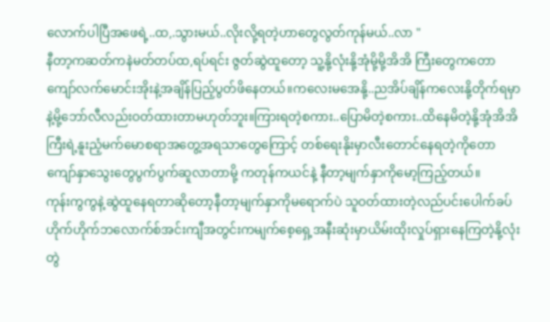လောက်ပါပြီအဖေရဲ့..ထ,.သွားမယ်..လိုးလို့ရတဲ့ဟာတွေလွတ်ကုန်မယ်..လာ "
နီတာ့ကဆတ်ကနဲမတ်တပ်ထ,ရပ်ရင်း ဇွတ်ဆွဲထူတော့ သူ့နို့လုံးနို့အုံမို့မို့အိအိ ကြီးတွေကတောကျော်လက်မောင်းအိုးနဲ့အချိန်ပြည့်ပွတ်ဖိနေတယ်။ကလေးမအေနို့..ညအိပ်ချိန်ကလေးနို့တိုက်ရမှာနဲ့မို့ဘော်လီလည်းဝတ်ထားတာမဟုတ်ဘူး။ကြားရတဲ့စကား..ပြောမိတဲ့စကား..ထိနေမိတဲ့နို့အုံအိအိကြီးရဲ့နူးညံ့မက်မောစရာအတွေ့အရသာတွေကြောင့် တစ်ရေးနိုးမှာလီးတောင်နေရတဲ့ကိုတောကျော်နှာသွေးတွေပွက်ပွက်ဆူလာတာမို့ ကတုန်ကယင်နဲ့ နီတာ့မျက်နှာကိုမော့ကြည့်တယ်။
ကုန်းကွကွနဲ့ဆွဲထူနေရတာဆိုတော့နီတာ့မျက်နှာကိုမရောက်ပဲ သူဝတ်ထားတဲ့လည်ပင်းပေါက်ခပ်ဟိုက်ဟိုက်ဘလောက်စ်အင်းကျီအတွင်းကမျက်စေ့ရှေ့အနီးဆုံးမှာယိမ်းထိုးလှုပ်ရှားနေကြတဲ့နို့လုံးတွဲ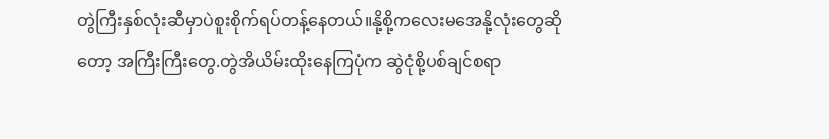တွဲကြီးနှစ်လုံးဆီမှာပဲစူးစိုက်ရပ်တန့်နေတယ်။နို့စို့ကလေးမအေနို့လုံးတွေဆိုတော့ အကြီးကြီးတွေ.တွဲအိယိမ်းထိုးနေကြပုံက ဆွဲငုံစို့ပစ်ချင်စရာ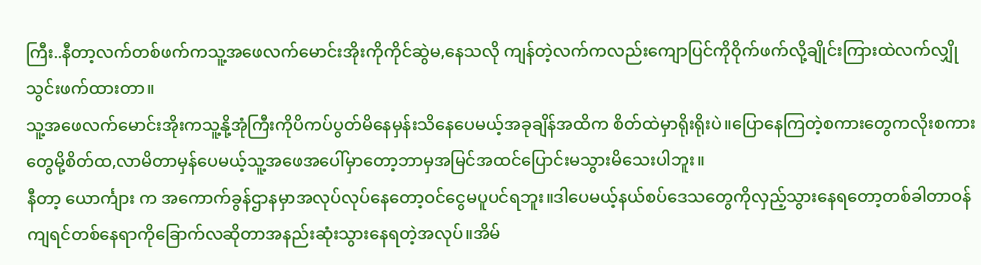ကြီး..နီတာ့လက်တစ်ဖက်ကသူ့အဖေလက်မောင်းအိုးကိုကိုင်ဆွဲမ,နေသလို ကျန်တဲ့လက်ကလည်းကျောပြင်ကိုဝိုက်ဖက်လို့ချိုင်းကြားထဲလက်လျှိုသွင်းဖက်ထားတာ။
သူ့အဖေလက်မောင်းအိုးကသူ့နို့အုံကြီးကိုပိကပ်ပွတ်မိနေမှန်းသိနေပေမယ့်အခုချိန်အထိက စိတ်ထဲမှာရိုးရိုးပဲ။ပြောနေကြတဲ့စကားတွေကလိုးစကားတွေမို့စိတ်ထ,လာမိတာမှန်ပေမယ့်သူ့အဖေအပေါ်မှာတော့ဘာမှအမြင်အထင်ပြောင်းမသွားမိသေးပါဘူး။
နီတာ့ ယောင်္ကျား က အကောက်ခွန်ဌာနမှာအလုပ်လုပ်နေတော့ဝင်ငွေမပူပင်ရဘူး။ဒါပေမယ့်နယ်စပ်ဒေသတွေကိုလှည့်သွားနေရတော့တစ်ခါတာဝန်ကျရင်တစ်နေရာကိုခြောက်လဆိုတာအနည်းဆုံးသွားနေရတဲ့အလုပ်။အိမ်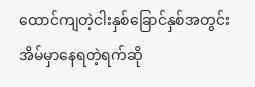ထောင်ကျတဲ့ငါးနှစ်ခြောင်နှစ်အတွင်းအိမ်မှာနေရတဲ့ရက်ဆို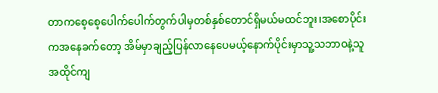တာကစေ့စေ့ပေါက်ပေါက်တွက်ပါမှတစ်နှစ်တောင်ရှိမယ်မထင်ဘူး၊အစောပိုင်းကအနေခက်တော့ အိမ်မှာချည့်ပြန်လာနေပေမယ့်နောက်ပိုင်းမှာသူ့သဘာဝနဲ့သူအထိုင်ကျ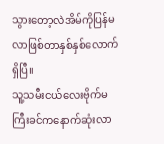သွားတော့လဲအိမ်ကိုပြန်မလာဖြစ်တာနှစ်နှစ်လောက်ရှိပြီ။
သူ့သမီးငယ်လေးဗိုက်မကြီးခင်ကနောက်ဆုံးလာ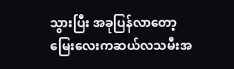သွားပြီး အခုပြန်လာတော့မြေးလေးကဆယ်လသမီးအ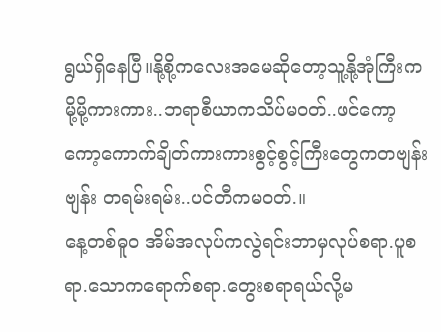ရွယ်ရှိနေပြီ။နို့စို့ကလေးအမေဆိုတော့သူ့နို့အုံကြီးကမို့မို့ကားကား..ဘရာစီယာကသိပ်မဝတ်..ဖင်ကော့ကော့ကောက်ချိတ်ကားကားစွင့်စွင့်ကြီးတွေကတဗျန်းဗျန်း တရမ်းရမ်း..ပင်တီကမဝတ်.။
နေ့တစ်ဓူဝ အိမ်အလုပ်ကလွဲရင်းဘာမှလုပ်စရာ.ပူစရာ.သောကရောက်စရာ.တွေးစရာရယ်လို့မ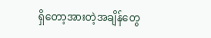ရှိတော့အားတဲ့အချိန်တွေ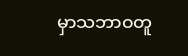မှာသဘာဝတူ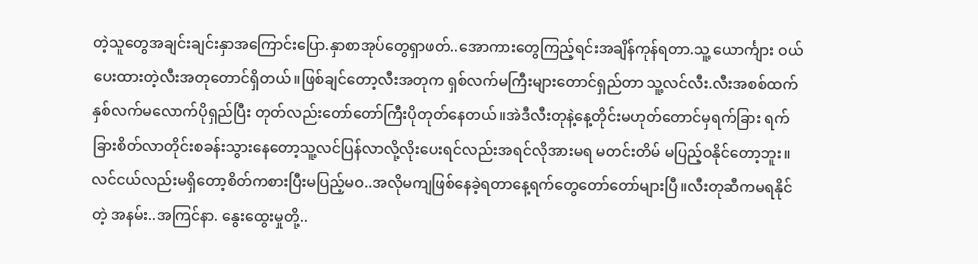တဲ့သူတွေအချင်းချင်းနှာအကြောင်းပြော.နှာစာအုပ်တွေရှာဖတ်..အောကားတွေကြည့်ရင်းအချိန်ကုန်ရတာ.သူ့ ယောင်္ကျား ဝယ်ပေးထားတဲ့လီးအတုတောင်ရှိတယ်။ဖြစ်ချင်တော့လီးအတုက ရှစ်လက်မကြီးများတောင်ရှည်တာ သူ့လင်လီး.လီးအစစ်ထက်နှစ်လက်မလောက်ပိုရှည်ပြီး တုတ်လည်းတော်တော်ကြီးပိုတုတ်နေတယ်။အဲဒီလီးတုနဲ့နေ့တိုင်းမဟုတ်တောင်မှရက်ခြား ရက်ခြားစိတ်လာတိုင်းစခန်းသွားနေတော့သူ့လင်ပြန်လာလို့လိုးပေးရင်လည်းအရင်လိုအားမရ မတင်းတိမ် မပြည့်ဝနိုင်တော့ဘူး။
လင်ငယ်လည်းမရှိတော့စိတ်ကစားပြီးမပြည့်မဝ..အလိုမကျဖြစ်နေခဲ့ရတာနေ့ရက်တွေတော်တော်များပြီ။လီးတုဆီကမရနိုင်တဲ့ အနမ်း..အကြင်နာ. နွေးထွေးမှုတို့..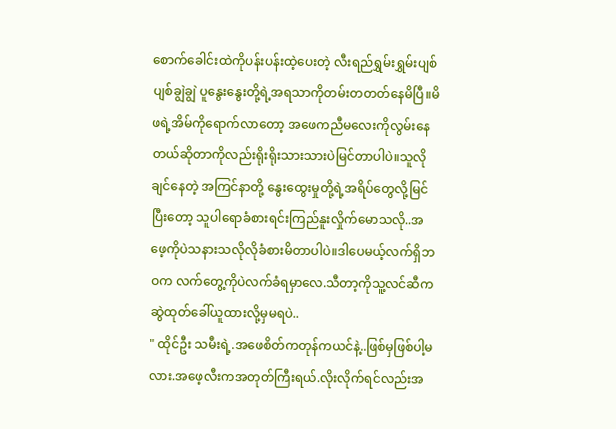စောက်ခေါင်းထဲကိုပန်းပန်းထဲ့ပေးတဲ့ လီးရည်ရွှမ်းရွှမ်းပျစ်ပျစ်ချွဲချွဲ ပူနွေးနွေးတို့ရဲ့အရသာကိုတမ်းတတတ်နေမိပြီ။မိဖရဲ့အိမ်ကိုရောက်လာတော့ အဖေကညီမလေးကိုလွမ်းနေတယ်ဆိုတာကိုလည်းရိုးရိုးသားသားပဲမြင်တာပါပဲ။သူလိုချင်နေတဲ့ အကြင်နာတို့ နွေးထွေးမှုတို့ရဲ့အရိပ်တွေလို့မြင်ပြီးတော့ သူပါရောခံစားရင်းကြည်နူးလှိုက်မောသလို..အဖေ့ကိုပဲသနားသလိုလိုခံစားမိတာပါပဲ။ဒါပေမယ့်လက်ရှိဘဝက လက်တွေ့ကိုပဲလက်ခံရမှာလေ.သီတာ့ကိုသူ့လင်ဆီကဆွဲထုတ်ခေါ်ယူထားလို့မှမရပဲ..
" ထိုင်ဦး သမီးရဲ့.အဖေစိတ်ကတုန်ကယင်နဲ့..ဖြစ်မှဖြစ်ပါ့မလား.အဖေ့လီးကအတုတ်ကြီးရယ်.လိုးလိုက်ရင်လည်းအ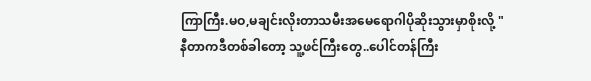ကြာကြီး.မဝ,မချင်းလိုးတာသမီးအမေရောဂါပိုဆိုးသွားမှာစိုးလို့ "
နီတာကဒီတစ်ခါတော့ သူ့ဖင်ကြီးတွေ..ပေါင်တန်ကြီး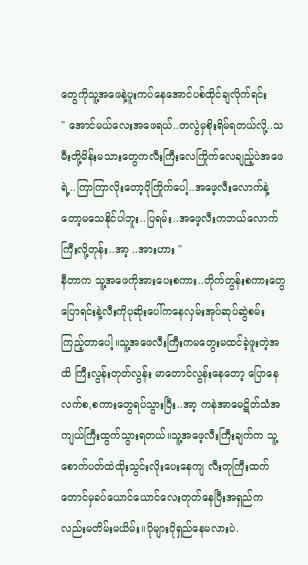တွေကိုသူ့အဖေနဲ့ပူးကပ်နေအောင်ပစ်ထိုင်ချလိုက်ရင်း
" အောင်မယ်လေးအဖေရယ်..တလွဲမှစိုးရိမ်ရတယ်လို့..သမီးတို့မိန်းမသားတွေကလီးကြီးလေကြိုက်လေချည့်ပဲအဖေရဲ့..ကြာကြာလိုးတော့ပိုကြိုက်ပေါ့..အဖေ့လီးလောက်နဲ့တော့မသေနိုင်ပါဘူး..ပြရမ်း..အဖေ့လီးကဘယ်လောက်ကြီးလို့တုန်း..အာ့ ..အားဟား "
နီတာက သူ့အဖေကိုအားပေးစကား..တိုက်တွန်းစကားတွေပြောရင်းနဲ့လီးကိုပုဆိုးပေါ်ကနေလှမ်းအုပ်ဆုပ်ဆွဲစမ်းကြည့်တာပေါ့။သူ့အဖေလီးကြီးကမတွေးမထင်ခဲ့ဖူးတဲ့အထိ ကြီးလွန်းတုတ်လွန်း မာတောင်လွန်းနေတော့ ပြောနေလက်စ,စကားတွေရပ်သွားပြီး..အာ့ ကနဲအာမေဋိတ်သံအကျယ်ကြီးထွက်သွားရတယ်။သူ့အဖေ့လီးကြီးချက်က သူ့စောက်ပတ်ထဲထိုးသွင်းလိုးပေးနေကျ လီးတုကြီးထက်တောင်မှခပ်ယောင်ယောင်လေးတုတ်နေပြီးအရှည်ကလည်းမတိမ်းမယိမ်း။ပိုများပိုရှည်နေမလားပဲ.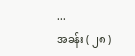...
အခန်း ( ၂၈ )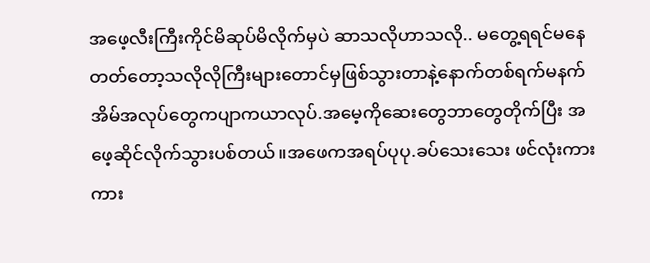အဖေ့လီးကြီးကိုင်မိဆုပ်မိလိုက်မှပဲ ဆာသလိုဟာသလို.. မတွေ့ရရင်မနေတတ်တော့သလိုလိုကြီးများတောင်မှဖြစ်သွားတာနဲ့နောက်တစ်ရက်မနက် အိမ်အလုပ်တွေကပျာကယာလုပ်.အမေ့ကိုဆေးတွေဘာတွေတိုက်ပြီး အဖေ့ဆိုင်လိုက်သွားပစ်တယ်။အဖေကအရပ်ပုပု.ခပ်သေးသေး ဖင်လုံးကားကား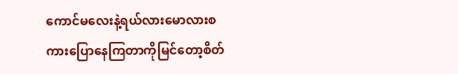ကောင်မလေးနဲ့ရယ်လားမောလားစကားပြောနေကြတာကိုမြင်တော့စိတ်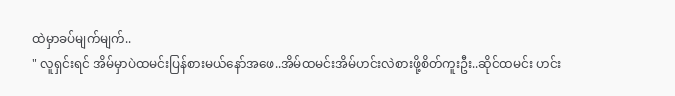ထဲမှာခပ်မျက်မျက်..
" လူရှင်းရင် အိမ်မှာပဲထမင်းပြန်စားမယ်နော်အဖေ..အိမ်ထမင်းအိမ်ဟင်းလဲစားဖို့စိတ်ကူးဦး..ဆိုင်ထမင်း ဟင်း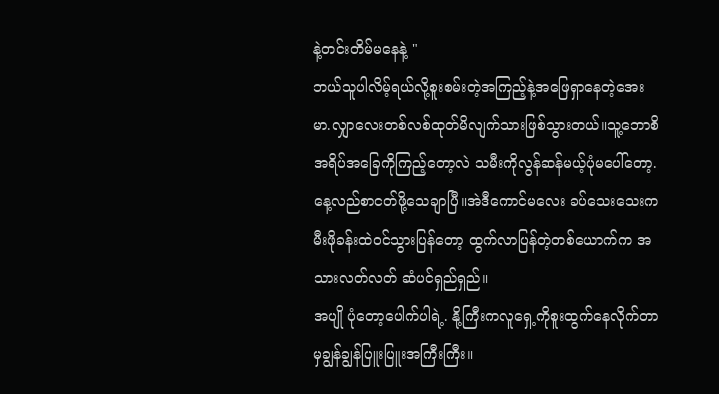နဲ့တင်းတိမ်မနေနဲ့ "
ဘယ်သူပါလိမ့်ရယ်လို့စူးစမ်းတဲ့အကြည့်နဲ့အဖြေရှာနေတဲ့အေးမာ.လျှာလေးတစ်လစ်ထုတ်မိလျက်သားဖြစ်သွားတယ်။သူ့ဘောစိအရိပ်အခြေကိုကြည့်တော့လဲ သမီးကိုလွန်ဆန်မယ့်ပုံမပေါ်တော့. နေ့လည်စာငတ်ဖို့သေချာပြီ။အဲဒီကောင်မလေး ခပ်သေးသေးကမီးဖိုခန်းထဲဝင်သွားပြန်တော့ ထွက်လာပြန်တဲ့တစ်ယောက်က အသားလတ်လတ် ဆံပင်ရှည်ရှည်။
အပျို ပုံတော့ပေါက်ပါရဲ့. နို့ကြီးကလူရှေ့ကိုစူးထွက်နေလိုက်တာမှချွန်ချွန်ပြူးပြူးအကြီးကြီး။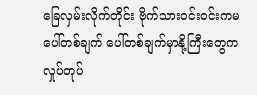ခြေလှမ်းလိုက်တိုင်း ဗိုက်သားဝင်းဝင်းကမပေါ်တစ်ချက် ပေါ်တစ်ချက်မှာနို့ကြီးတွေကလှုပ်တုပ်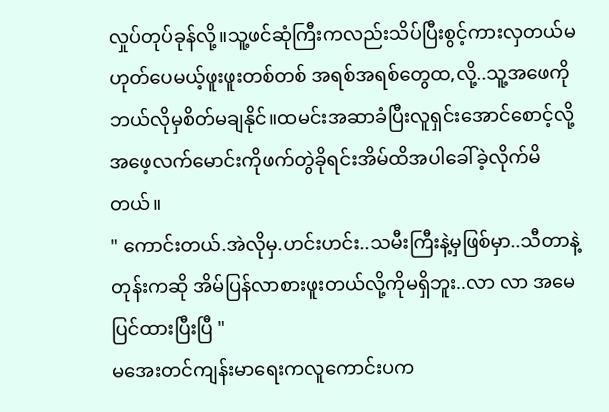လှုပ်တုပ်ခုန်လို့။သူ့ဖင်ဆုံကြီးကလည်းသိပ်ပြီးစွင့်ကားလှတယ်မဟုတ်ပေမယ့်ဖူးဖူးတစ်တစ် အရစ်အရစ်တွေထ,လို့..သူ့အဖေကိုဘယ်လိုမှစိတ်မချနိုင်။ထမင်းအဆာခံပြီးလူရှင်းအောင်စောင့်လို့ အဖေ့လက်မောင်းကိုဖက်တွဲခိုရင်းအိမ်ထိအပါခေါ်ခဲ့လိုက်မိတယ်။
" ကောင်းတယ်.အဲလိုမှ.ဟင်းဟင်း..သမီးကြီးနဲ့မှဖြစ်မှာ..သီတာနဲ့တုန်းကဆို အိမ်ပြန်လာစားဖူးတယ်လို့ကိုမရှိဘူး..လာ လာ အမေပြင်ထားပြီးပြီ "
မအေးတင်ကျန်းမာရေးကလူကောင်းပက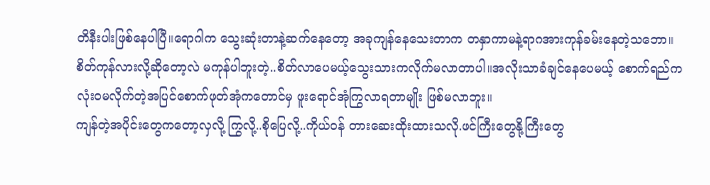တိနီးပါးဖြစ်နေပါပြီ။ရောဂါက သွေးဆုံးတာနဲ့ဆက်နေတော့ အခုကျန်နေသေးတာက တနှာကာမနဲ့ရာဂအားကုန်ခမ်းနေတဲ့သဘော။စိတ်ကုန်လားလို့ဆိုတော့လဲ မကုန်ပါဘူးတဲ့..စိတ်လာပေမယ့်သွေးသားကလိုက်မလာတာပါ။အလိုးသာခံချင်နေပေမယ့် စောက်ရည်ကလုံးဝမလိုက်တဲ့အပြင်စောက်ဖုတ်အုံကတောင်မှ ဖူးရောင်အုံကြွလာရတာမျိုး ဖြစ်မလာဘူး။
ကျန်တဲ့အပိုင်းတွေကတော့လှလို့ ကြွလို့..စိုပြေလို့..ကိုယ်ဝန် တားဆေးထိုးထားသလို.ဖင်ကြီးတွေနို့ကြီးတွေ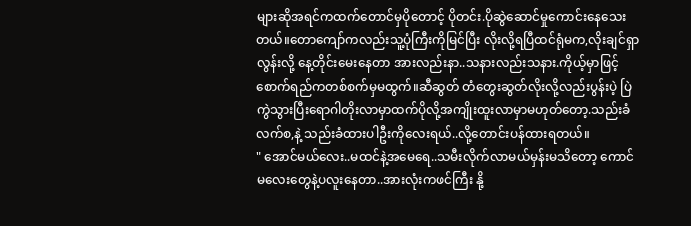များဆိုအရင်ကထက်တောင်မှပိုတောင့် ပိုတင်း.ပိုဆွဲဆောင်မှုကောင်းနေသေးတယ်။တောကျော်ကလည်းသူ့ပုံကြီးကိုမြင်ပြီး လိုးလို့ရပြီထင်ရုံမက,လိုးချင်ရှာလွန်းလို့ နေ့တိုင်းမေးနေတာ အားလည်းနာ..သနားလည်းသနား.ကိုယ့်မှာဖြင့်စောက်ရည်ကတစ်စက်မှမထွက်။ဆီဆွတ် တံတွေးဆွတ်လိုးလို့လည်းပွန်းပဲ့ ပြဲကွဲသွားပြီးရောဂါတိုးလာမှာထက်ပိုလို့အကျိုးထူးလာမှာမဟုတ်တော့.သည်းခံလက်စ,နဲ့ သည်းခံထားပါဦးကိုလေးရယ်..လို့တောင်းပန်ထားရတယ်။
" အောင်မယ်လေး..မထင်နဲ့အမေရေ..သမီးလိုက်လာမယ်မှန်းမသိတော့ ကောင်မလေးတွေနဲ့ပလူးနေတာ..အားလုံးကဖင်ကြီး နို့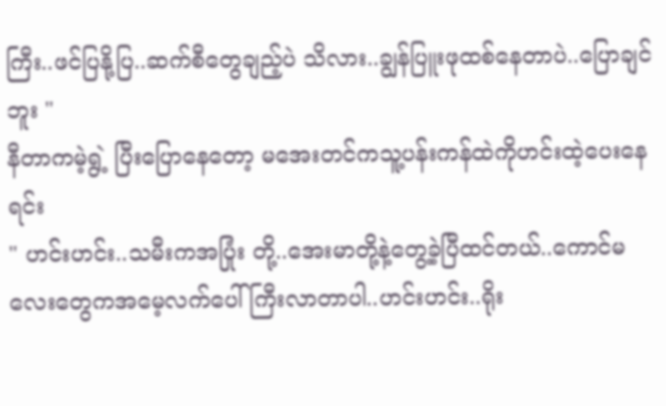ကြီး..ဖင်ပြနို့ပြ..ဆက်စီတွေချည့်ပဲ သိလား..ချွန်ပြူးဖုထစ်နေတာပဲ..ပြောချင်ဘူး "
နီတာကမဲ့ရွဲ့ ပြီးပြောနေတော့ မအေးတင်ကသူ့ပန်းကန်ထဲကိုဟင်းထဲ့ပေးနေရင်း
" ဟင်းဟင်း..သမီးကအပြုံး တို့..အေးမာတို့နဲ့တွေ့ခဲ့ပြီထင်တယ်..ကောင်မလေးတွေကအမေ့လက်ပေါ်ကြီးလာတာပါ..ဟင်းဟင်း..ရိုး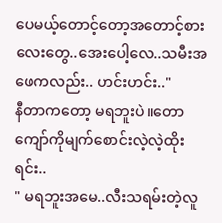ပေမယ့်တောင့်တော့အတောင့်စားလေးတွေ..အေးပေါ့လေ..သမီးအဖေကလည်း.. ဟင်းဟင်း.."
နီတာကတော့ မရဘူးပဲ။တောကျော်ကိုမျက်စောင်းလဲ့လဲ့ထိုးရင်း..
" မရဘူးအမေ..လီးသရမ်းတဲ့လူ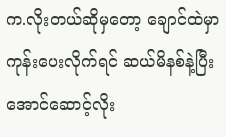က.လိုးတယ်ဆိုမှတော့ ချောင်ထဲမှာကုန်းပေးလိုက်ရင် ဆယ်မိနစ်နဲ့ပြီးအောင်ဆောင့်လိုး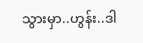သွားမှာ..ဟွန်း..ဒါ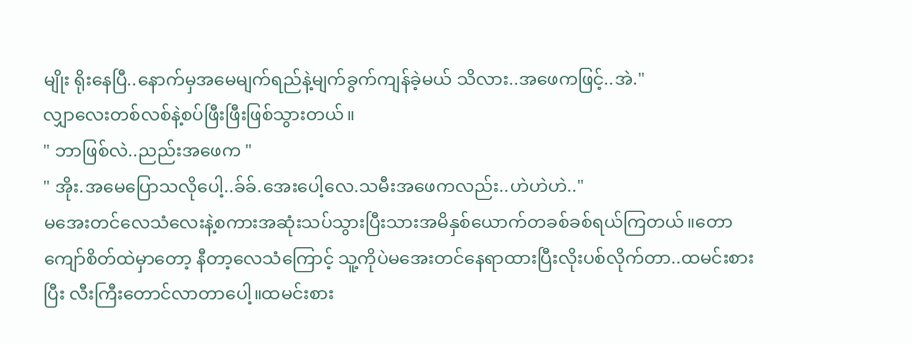မျိုး ရိုးနေပြီ..နောက်မှအမေမျက်ရည်နဲ့မျက်ခွက်ကျန်ခဲ့မယ် သိလား..အဖေကဖြင့်..အဲ."
လျှာလေးတစ်လစ်နဲ့စပ်ဖြီးဖြီးဖြစ်သွားတယ်။
" ဘာဖြစ်လဲ..ညည်းအဖေက "
" အိုး.အမေပြောသလိုပေါ့..ခ်ခ်.အေးပေါ့လေ.သမီးအဖေကလည်း..ဟဲဟဲဟဲ.."
မအေးတင်လေသံလေးနဲ့စကားအဆုံးသပ်သွားပြီးသားအမိနှစ်ယောက်တခစ်ခစ်ရယ်ကြတယ်။တောကျော်စိတ်ထဲမှာတော့ နီတာ့လေသံကြောင့် သူ့ကိုပဲမအေးတင်နေရာထားပြီးလိုးပစ်လိုက်တာ..ထမင်းစားပြီး လီးကြီးတောင်လာတာပေါ့။ထမင်းစား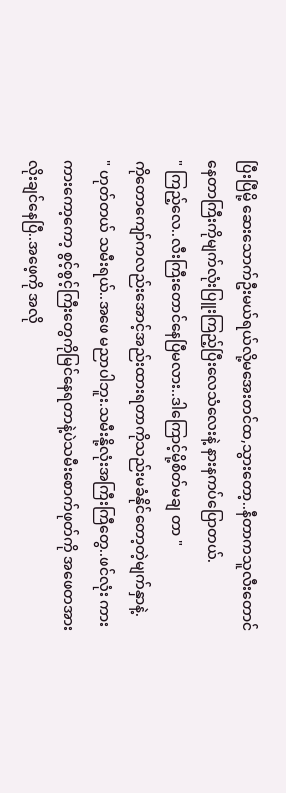ပြီးပြီမို့ ဆေးသောက်ဦးမယ်ရယ်လို့မအေးတင်ထ,သွားတော့..နီတာကသူလီးတောင်နေတာကြီးကိုမျက်လုံးပြူးကြည့်ပြီးလေသံလေးနဲ့ နားနကပ်ပြောတယ်.
" ကြည့်လေ..လီးကြီးတောင်နေပြီမလား..ဒါကြောင့်မို့စိတ်မချ တာ "
ကိုတောကျော်ကလည်းအောင့်အည်းထားရတာကိုသည်းမခံနိုင်တော့တဲ့မျက်နှာနဲ့.
" ဟုတ်တယ် သမီးရယ်..အဖေ မညာပါဘူး.သမီးနို့လုံးအကြီးကြီတွေ..ဖင်လုံး ကားကားကော့ကော့ စွင့်စွင့်ကြီးတွေကိုမြင်နေရတာနဲ့ပဲသမီးစောက်ဖုတ်ကို အဖေတအားလိုးချင်နေပြီ..အဖေ့ကို အလို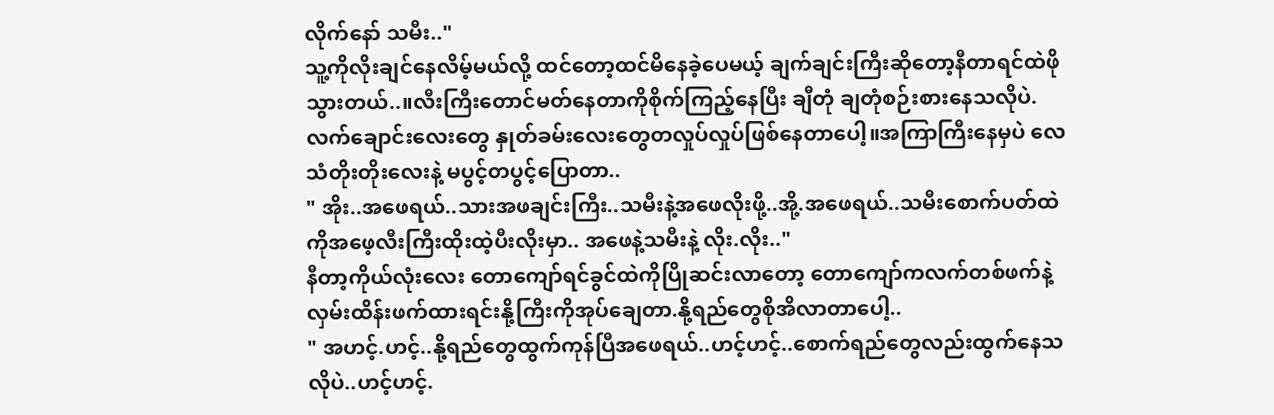လိုက်နော် သမီး.."
သူ့ကိုလိုးချင်နေလိမ့်မယ်လို့ ထင်တော့ထင်မိနေခဲ့ပေမယ့် ချက်ချင်းကြီးဆိုတော့နီတာရင်ထဲဖိုသွားတယ်..။လီးကြီးတောင်မတ်နေတာကိုစိုက်ကြည့်နေပြီး ချီတုံ ချတုံစဉ်းစားနေသလိုပဲ.လက်ချောင်းလေးတွေ နှုတ်ခမ်းလေးတွေတလှုပ်လှုပ်ဖြစ်နေတာပေါ့။အကြာကြီးနေမှပဲ လေသံတိုးတိုးလေးနဲ့ မပွင့်တပွင့်ပြောတာ..
" အိုး..အဖေရယ်..သားအဖချင်းကြီး..သမီးနဲ့အဖေလိုးဖို့..အို့.အဖေရယ်..သမီးစောက်ပတ်ထဲကိုအဖေ့လီးကြီးထိုးထဲ့ပီးလိုးမှာ.. အဖေနဲ့သမီးနဲ့ လိုး.လိုး.."
နီတာ့ကိုယ်လုံးလေး တောကျော်ရင်ခွင်ထဲကိုပြိုဆင်းလာတော့ တောကျော်ကလက်တစ်ဖက်နဲ့လှမ်းထိန်းဖက်ထားရင်းနို့ကြီးကိုအုပ်ချေတာ.နို့ရည်တွေစိုအိလာတာပေါ့..
" အဟင့်.ဟင့်..နို့ရည်တွေထွက်ကုန်ပြီအဖေရယ်..ဟင့်ဟင့်..စောက်ရည်တွေလည်းထွက်နေသလိုပဲ..ဟင့်ဟင့်.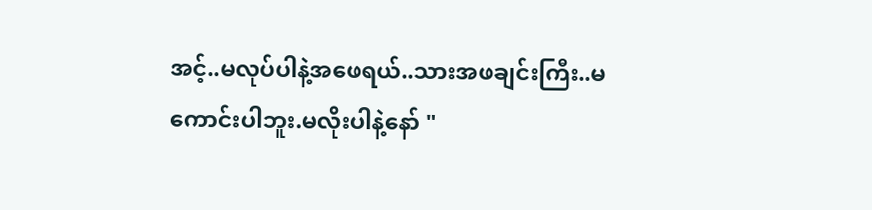အင့်..မလုပ်ပါနဲ့အဖေရယ်..သားအဖချင်းကြီး..မကောင်းပါဘူး.မလိုးပါနဲ့နော် "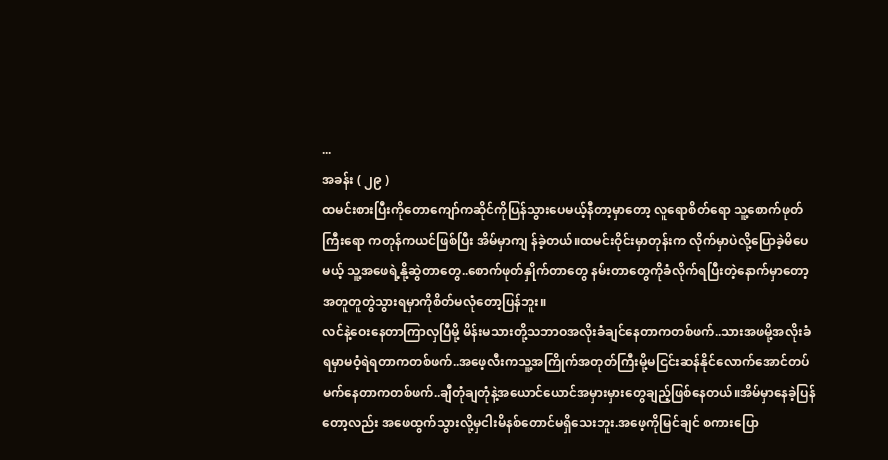...
အခန်း ( ၂၉ )
ထမင်းစားပြီးကိုတောကျော်ကဆိုင်ကိုပြန်သွားပေမယ့်နီတာ့မှာတော့ လူရောစိတ်ရော သူ့စောက်ဖုတ်ကြီးရော ကတုန်ကယင်ဖြစ်ပြီး အိမ်မှာကျ န်ခဲ့တယ်။ထမင်းဝိုင်းမှာတုန်းက လိုက်မှာပဲလို့ပြောခဲ့မိပေမယ့် သူ့အဖေရဲ့နို့ဆွဲတာတွေ..စောက်ဖုတ်နှိုက်တာတွေ နမ်းတာတွေကိုခံလိုက်ရပြီးတဲ့နောက်မှာတော့ အတူတူတွဲသွားရမှာကိုစိတ်မလုံတော့ပြန်ဘူး။
လင်နဲ့ဝေးနေတာကြာလှပြီမို့ မိန်းမသားတို့သဘာဝအလိုးခံချင်နေတာကတစ်ဖက်..သားအဖမို့အလိုးခံရမှာမဝံ့ရဲရတာကတစ်ဖက်..အဖေ့လီးကသူ့အကြိုက်အတုတ်ကြီးမို့မငြင်းဆန်နိုင်လောက်အောင်တပ်မက်နေတာကတစ်ဖက်..ချီတုံချတုံနဲ့အယောင်ယောင်အမှားမှားတွေချည့်ဖြစ်နေတယ်။အိမ်မှာနေခဲ့ပြန်တော့လည်း အဖေထွက်သွားလို့မှငါးမိနစ်တောင်မရှိသေးဘူး.အဖေ့ကိုမြင်ချင် စကားပြော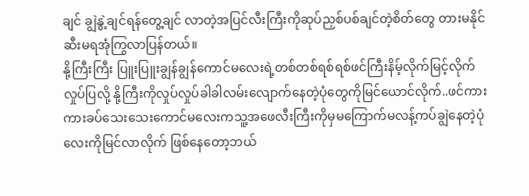ချင် ချွဲနွဲ့ချင်ရန်တွေ့ချင် လာတဲ့အပြင်လီးကြီးကိုဆုပ်ညှစ်ပစ်ချင်တဲ့စိတ်တွေ တားမနိုင်ဆီးမရအုံကြွလာပြန်တယ်။
နို့ကြီးကြီး ပြူးပြူးချွန်ချွန်ကောင်မလေးရဲ့တစ်တစ်ရစ်ရစ်ဖင်ကြီးနိမ့်လိုက်မြင့်လိုက်လှုပ်ပြလို့ နို့ကြီးကိုလှုပ်လှုပ်ခါခါလမ်းလျောက်နေတဲ့ပုံတွေကိုမြင်ယောင်လိုက်..ဖင်ကားကားခပ်သေးသေးကောင်မလေးကသူ့အဖေလီးကြီးကိုမှမကြောက်မလန့်ကပ်ချွဲနေတဲ့ပုံလေးကိုမြင်လာလိုက် ဖြစ်နေတော့ဘယ်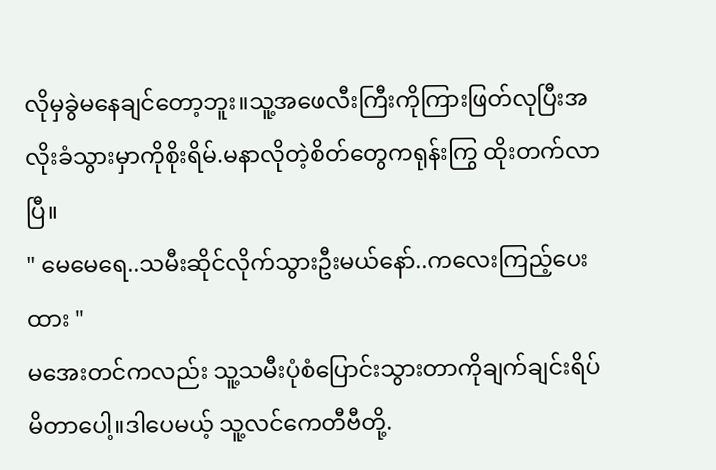လိုမှခွဲမနေချင်တော့ဘူး။သူ့အဖေလီးကြီးကိုကြားဖြတ်လုပြီးအလိုးခံသွားမှာကိုစိုးရိမ်.မနာလိုတဲ့စိတ်တွေကရုန်းကြွ ထိုးတက်လာပြီ။
" မေမေရေ..သမီးဆိုင်လိုက်သွားဦးမယ်နော်..ကလေးကြည့်ပေးထား "
မအေးတင်ကလည်း သူ့သမီးပုံစံပြောင်းသွားတာကိုချက်ချင်းရိပ်မိတာပေါ့။ဒါပေမယ့် သူ့လင်ကေတီဗီတို့.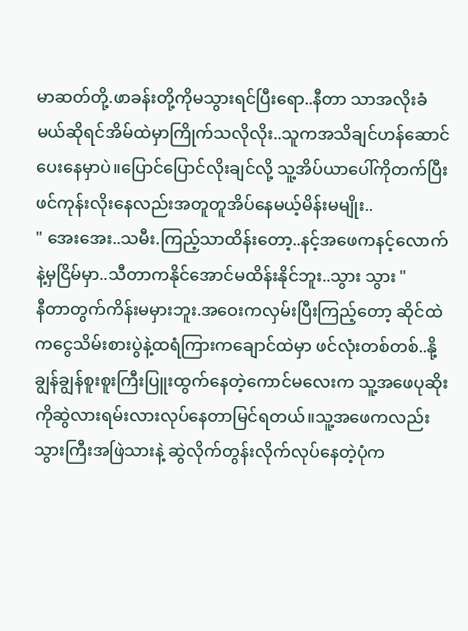မာဆတ်တို့.ဖာခန်းတို့ကိုမသွားရင်ပြီးရော..နီတာ သာအလိုးခံမယ်ဆိုရင်အိမ်ထဲမှာကြိုက်သလိုလိုး..သူကအသိချင်ဟန်ဆောင်ပေးနေမှာပဲ။ပြောင်ပြောင်လိုးချင်လို့ သူ့အိပ်ယာပေါ်ကိုတက်ပြီးဖင်ကုန်းလိုးနေလည်းအတူတူအိပ်နေမယ့်မိန်းမမျိုး..
" အေးအေး..သမီး.ကြည့်သာထိန်းတော့..နင့်အဖေကနင့်လောက်နဲ့မှငြိမ်မှာ..သီတာကနိုင်အောင်မထိန်းနိုင်ဘူး..သွား သွား "
နီတာတွက်ကိန်းမမှားဘူး.အဝေးကလှမ်းပြီးကြည့်တော့ ဆိုင်ထဲကငွေသိမ်းစားပွဲနဲ့ထရံကြားကချောင်ထဲမှာ ဖင်လုံးတစ်တစ်..နို့ချွန်ချွန်စူးစူးကြီးပြူးထွက်နေတဲ့ကောင်မလေးက သူ့အဖေပုဆိုးကိုဆွဲလားရမ်းလားလုပ်နေတာမြင်ရတယ်။သူ့အဖေကလည်းသွားကြီးအဖြဲသားနဲ့ ဆွဲလိုက်တွန်းလိုက်လုပ်နေတဲ့ပုံက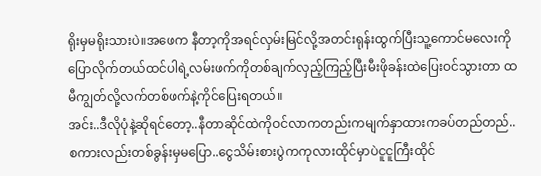ရိုးမှမရိုးသားပဲ။အဖေက နီတာ့ကိုအရင်လှမ်းမြင်လို့အတင်းရုန်းထွက်ပြီးသူ့ကောင်မလေးကိုပြောလိုက်တယ်ထင်ပါရဲ့လမ်းဖက်ကိုတစ်ချက်လှည့်ကြည့်ပြီးမီးဖိုခန်းထဲပြေးဝင်သွားတာ ထမီကျွတ်လို့လက်တစ်ဖက်နဲ့ကိုင်ပြေးရတယ်။
အင်း..ဒီလိုပုံနဲ့ဆိုရင်တော့..နီတာဆိုင်ထဲကိုဝင်လာကတည်းကမျက်နှာထားကခပ်တည်တည်..စကားလည်းတစ်ခွန်းမှမပြော..ငွေသိမ်းစားပွဲကကုလားထိုင်မှာပဲငူငူကြီးထိုင်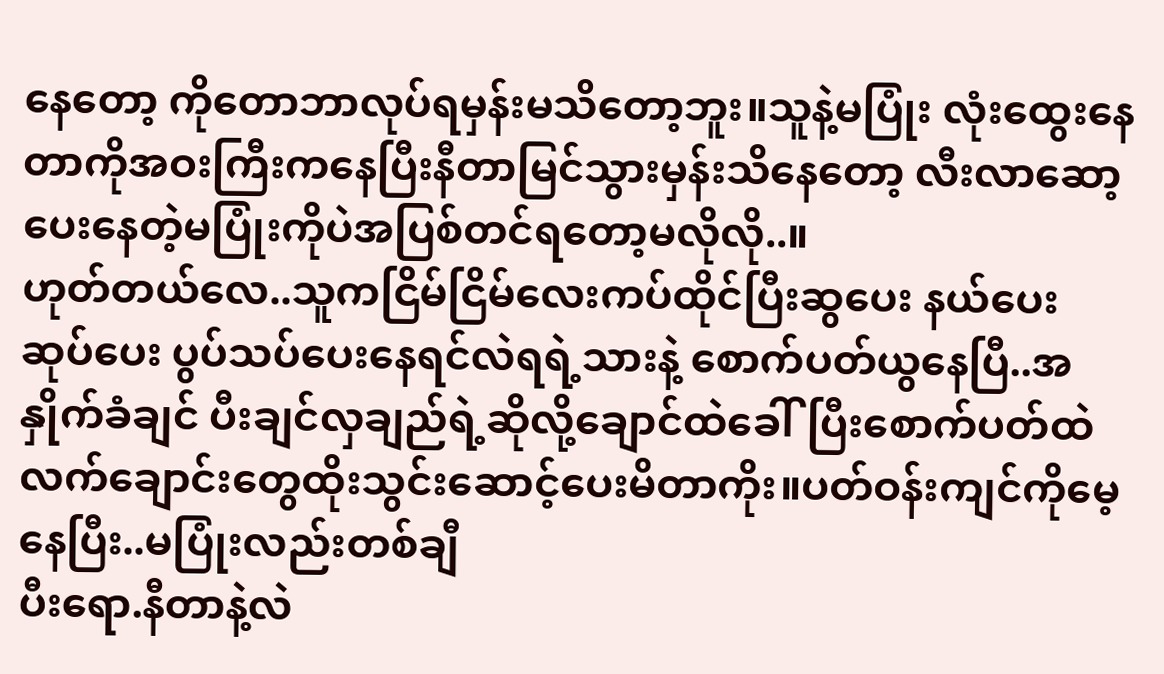နေတော့ ကိုတောဘာလုပ်ရမှန်းမသိတော့ဘူး။သူနဲ့မပြုံး လုံးထွေးနေတာကိုအဝးကြီးကနေပြီးနီတာမြင်သွားမှန်းသိနေတော့ လီးလာဆော့ပေးနေတဲ့မပြုံးကိုပဲအပြစ်တင်ရတော့မလိုလို..။
ဟုတ်တယ်လေ..သူကငြိမ်ငြိမ်လေးကပ်ထိုင်ပြီးဆွပေး နယ်ပေး ဆုပ်ပေး ပွပ်သပ်ပေးနေရင်လဲရရဲ့သားနဲ့ စောက်ပတ်ယွနေပြီ..အနှိုက်ခံချင် ပီးချင်လှချည်ရဲ့ဆိုလို့ချောင်ထဲခေါ်ပြီးစောက်ပတ်ထဲလက်ချောင်းတွေထိုးသွင်းဆောင့်ပေးမိတာကိုး။ပတ်ဝန်းကျင်ကိုမေ့နေပြီး..မပြုံးလည်းတစ်ချီ
ပီးရော.နီတာနဲ့လဲ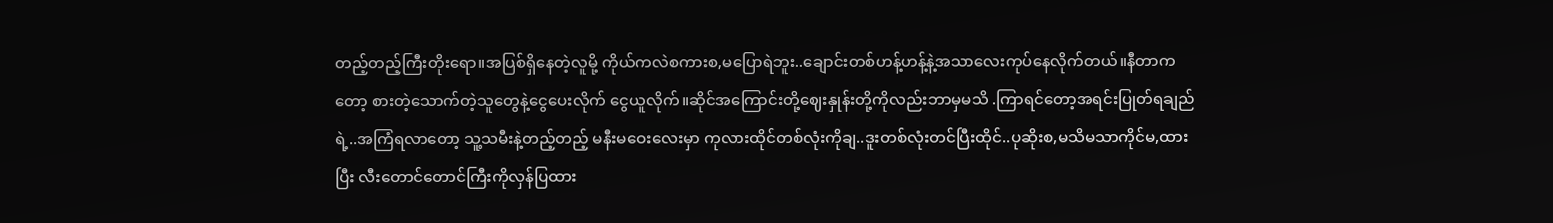တည့်တည့်ကြီးတိုးရော။အပြစ်ရှိနေတဲ့လူမို့ ကိုယ်ကလဲစကားစ,မပြောရဲဘူး..ချောင်းတစ်ဟန့်ဟန့်နဲ့အသာလေးကုပ်နေလိုက်တယ်။နီတာကတော့ စားတဲ့သောက်တဲ့သူတွေနဲ့ငွေပေးလိုက် ငွေယူလိုက်။ဆိုင်အကြောင်းတို့ဈေးနှုန်းတို့ကိုလည်းဘာမှမသိ .ကြာရင်တော့အရင်းပြုတ်ရချည်ရဲ့..အကြံရလာတော့ သူ့သမီးနဲ့တည့်တည့် မနီးမဝေးလေးမှာ ကုလားထိုင်တစ်လုံးကိုချ..ဒူးတစ်လုံးတင်ပြီးထိုင်..ပုဆိုးစ,မသိမသာကိုင်မ,ထားပြီး လီးတောင်တောင်ကြီးကိုလှန်ပြထား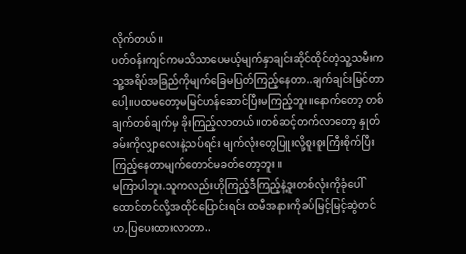လိုက်တယ်။
ပတ်ဝန်းကျင်ကမသိသာပေမယ့်မျက်နှာချင်းဆိုင်ထိုင်တဲ့သူ့သမီးကသူ့အရိပ်အခြည်ကိုမျက်ခြေမပြတ်ကြည့်နေတာ..ချက်ချင်းမြင်တာပေါ့။ပထမတော့မမြင်ဟန်ဆောင်ပြီးမကြည့်ဘူး။နောက်တော့ တစ်ချက်တစ်ချက်မှ ခိုးကြည့်လာတယ်။တစ်ဆင့်တက်လာတော့ နှုတ်ခမ်းကိုလျှာလေးနဲ့သပ်ရင်း မျက်လုံးတွေပြူးလို့စူးစူးကြီးစိုက်ပြီးကြည့်နေတာမျက်တောင်မခတ်တော့ဘူး ။
မကြာပါဘူး.သူကလည်းဟိုကြည့်ဒီကြည့်နဲ့ဒူးတစ်လုံးကိုခုံပေါ်ထောင်တင်လို့အထိုင်ပြောင်းရင်း ထမီအနားကိုခပ်မြင့်မြင့်ဆွဲတင်ဟ,ပြပေးထားလာတာ..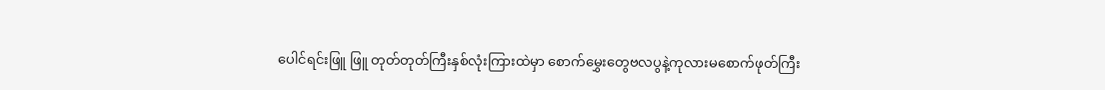ပေါင်ရင်းဖြူ ဖြူ တုတ်တုတ်ကြီးနှစ်လုံးကြားထဲမှာ စောက်မွှေးတွေဗလပွနဲ့ကုလားမစောက်ဖုတ်ကြီး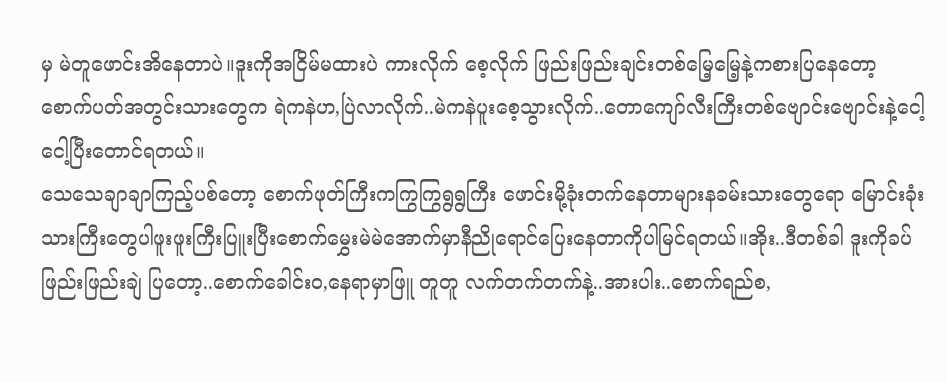မှ မဲတူဖောင်းအိနေတာပဲ။ဒူးကိုအငြိမ်မထားပဲ ကားလိုက် စေ့လိုက် ဖြည်းဖြည်းချင်းတစ်မြေ့မြေ့နဲ့ကစားပြနေတော့ စောက်ပတ်အတွင်းသားတွေက ရဲကနဲဟ,ပြဲလာလိုက်..မဲကနဲပူးစေ့သွားလိုက်..တောကျော်လီးကြီးတစ်ဗျောင်းဗျောင်းနဲ့ငေါ့ ငေါ့ပြီးတောင်ရတယ်။
သေသေချာချာကြည့်ပစ်တော့ စောက်ဖုတ်ကြီးကကြွကြွရွရွကြီး ဖောင်းမို့ခုံးတက်နေတာများနခမ်းသားတွေရော မြောင်းခုံးသားကြီးတွေပါဖူးဖူးကြီးပြူးပြီးစောက်မွှေးမဲမဲအောက်မှာနီညိုရောင်ပြေးနေတာကိုပါမြင်ရတယ်။အိုး..ဒီတစ်ခါ ဒူးကိုခပ်ဖြည်းဖြည်းချဲ ပြတော့..စောက်ခေါင်းဝ,နေရာမှာဖြူ တူတူ လက်တက်တက်နဲ့..အားပါး..စောက်ရည်စ,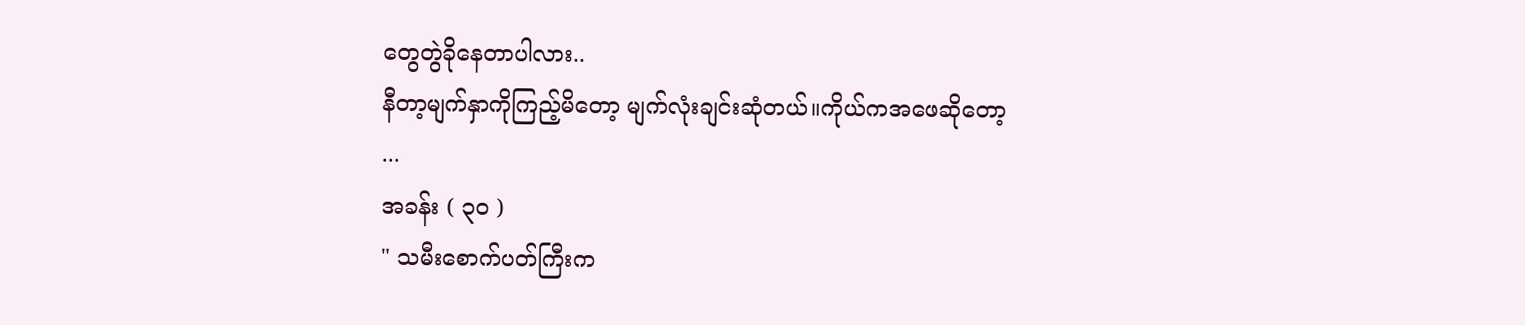တွေတွဲခိုနေတာပါလား..
နီတာ့မျက်နှာကိုကြည့်မိတော့ မျက်လုံးချင်းဆုံတယ်။ကိုယ်ကအဖေဆိုတော့
...
အခန်း ( ၃၀ )
" သမီးစောက်ပတ်ကြီးက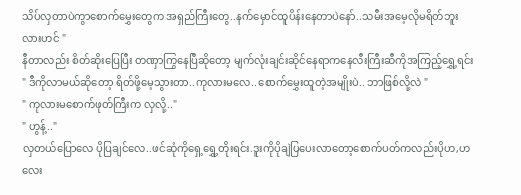သိပ်လှတာပဲကွာစောက်မွှေးတွေက အရှည်ကြီးတွေ..နက်မှောင်ထူပိန်းနေတာပဲနော်..သမီးအမေ့လိုမရိတ်ဘူးလားဟင် "
နီတာလည်း စိတ်ဆိုးပြေပြီး တဏှာကြွနေပြီဆိုတော့ မျက်လုံးချင်းဆိုင်နေရာကနေလီးကြီးဆီကိုအကြည့်ရွှေ့ရင်း
" ဒီကိုလာမယ်ဆိုတော့ ရိတ်ဖို့မေ့သွားတာ..ကုလားမလေ..စောက်မွှေးထူတဲ့အမျိုးပဲ.. ဘာဖြစ်လို့လဲ "
" ကုလားမစောက်ဖုတ်ကြီးက လှလို့.."
" ဟွန့်.."
လှတယ်ပြောလေ ပိုပြချင်လေ..ဖင်ဆုံကိုရှေ့ရွှေ့တိုးရင်း.ဒူးကိုပိုချဲပြပေးလာတော့စောက်ပတ်ကလည်းပိုဟ,ဟလေး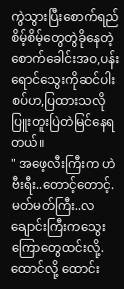ကွဲသွားပြီးစောက်ရည်စိမ့်စိမ့်တွေတွဲခိုနေတဲ့စောက်ခေါင်းအဝ,ပန်းရောင်သွေးကိုဆင်ပါးစပ်ဟ,ပြထားသလိုပြူးတူးပြဲတဲမြင်နေရတယ်။
" အဖေ့လီးကြီးက ဟဲဗီးရီး..တောင့်တောင့်.မတ်မတ်ကြီး..လချောင်းကြီးကသွေးကြောတွေထင်းလို့.ထောင်လို့ ထောင်း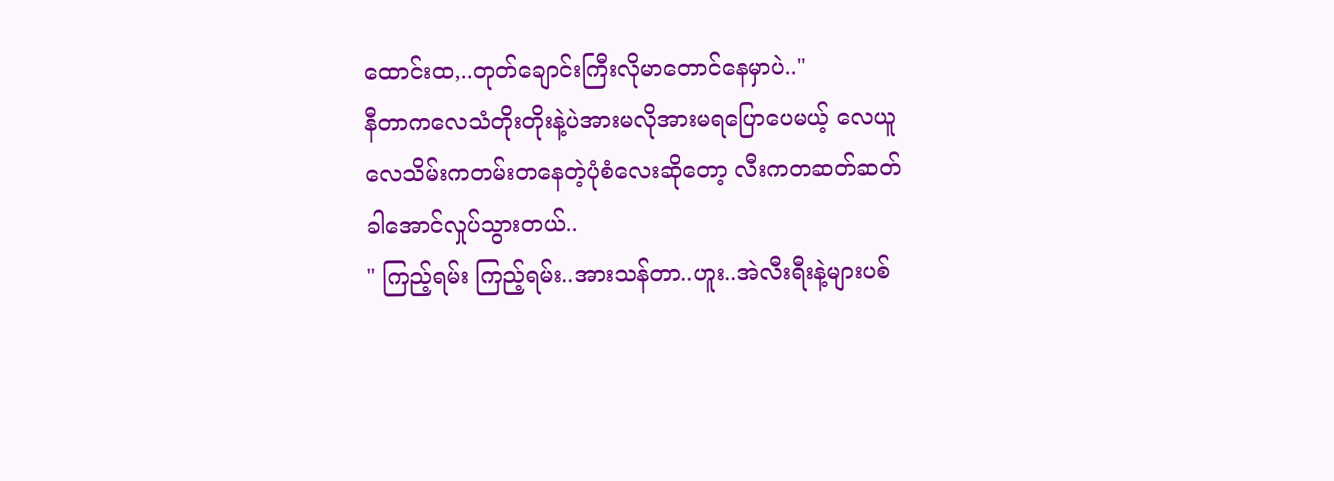ထောင်းထ,..တုတ်ချောင်းကြီးလိုမာတောင်နေမှာပဲ.."
နီတာကလေသံတိုးတိုးနဲ့ပဲအားမလိုအားမရပြောပေမယ့် လေယူလေသိမ်းကတမ်းတနေတဲ့ပုံစံလေးဆိုတော့ လီးကတဆတ်ဆတ်ခါအောင်လှုပ်သွားတယ်..
" ကြည့်ရမ်း ကြည့်ရမ်း..အားသန်တာ..ဟူး..အဲလီးရီးနဲ့များပစ်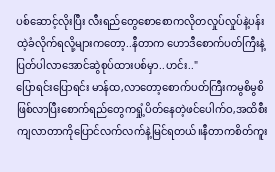ပစ်ဆောင့်လိုးပြီး လီးရည်တွေစောစောကလိုတလှုပ်လှုပ်နဲ့ပန်းထဲ့ခံလိုက်ရလို့များကတော့..နီတာက ဟောဒီစောက်ပတ်ကြီးနဲ့ ပြတ်ပါလာအောင်ဆွဲစုပ်ထားပစ်မှာ..ဟင်း.."
ပြောရင်းပြောရင်း မာန်ထ,လာတော့စောက်ပတ်ကြီးကမွစိမွစိဖြစ်လာပြီးစောက်ရည်တွေကရှုံ့ပိတ်နေတဲ့ဖင်ပေါက်ဝ,အထိစီးကျလာတာကိုပြောင်လက်လက်နဲ့မြင်ရတယ်။နီတာကစိတ်ကူး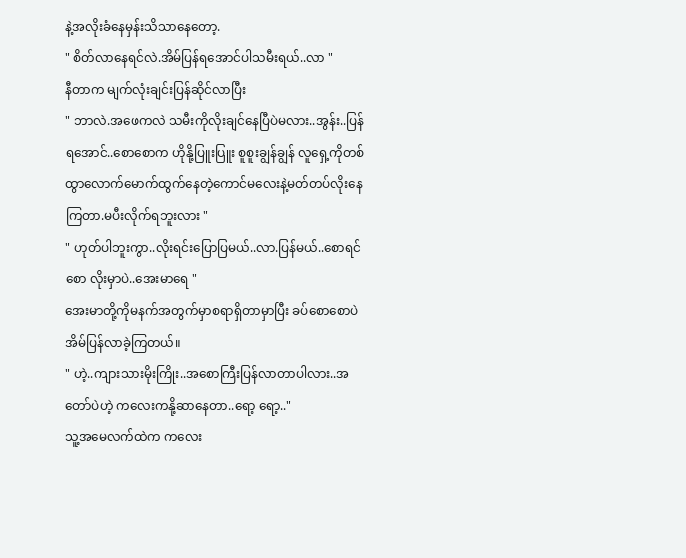နဲ့အလိုးခံနေမှန်းသိသာနေတော့.
" စိတ်လာနေရင်လဲ.အိမ်ပြန်ရအောင်ပါသမီးရယ်..လာ "
နီတာက မျက်လုံးချင်းပြန်ဆိုင်လာပြီး
" ဘာလဲ.အဖေကလဲ သမီးကိုလိုးချင်နေပြီပဲမလား..အွန်း..ပြန်ရအောင်..စောစောက ဟိုနို့ပြူးပြူး စူစူးချွန်ချွန် လူရှေ့ကိုတစ်ထွာလောက်မောက်ထွက်နေတဲ့ကောင်မလေးနဲ့မတ်တပ်လိုးနေကြတာ.မပီးလိုက်ရဘူးလား "
" ဟုတ်ပါဘူးကွာ..လိုးရင်းပြောပြမယ်..လာ.ပြန်မယ်..စောရင်စော လိုးမှာပဲ..အေးမာရေ "
အေးမာတို့ကိုမနက်အတွက်မှာစရာရှိတာမှာပြီး ခပ်စောစောပဲအိမ်ပြန်လာခဲ့ကြတယ်။
" ဟဲ့..ကျားသားမိုးကြိုး..အစောကြီးပြန်လာတာပါလား..အတော်ပဲဟဲ့ ကလေးကနို့ဆာနေတာ..ရော့ ရော့.."
သူ့အမေလက်ထဲက ကလေး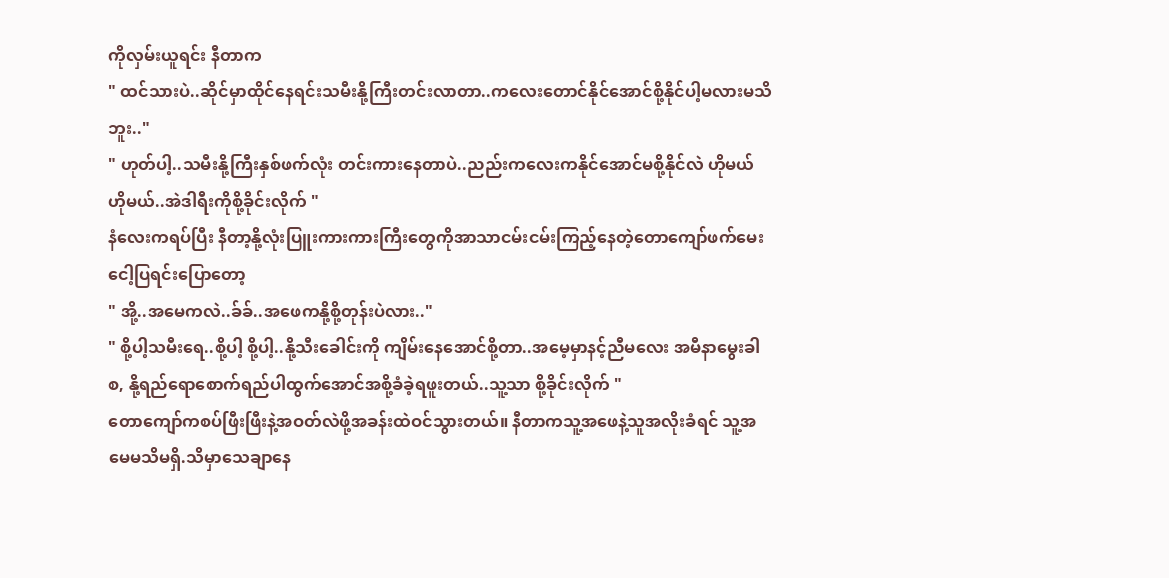ကိုလှမ်းယူရင်း နီတာက
" ထင်သားပဲ..ဆိုင်မှာထိုင်နေရင်းသမီးနို့ကြီးတင်းလာတာ..ကလေးတောင်နိုင်အောင်စို့နိုင်ပါ့မလားမသိဘူး.."
" ဟုတ်ပါ့..သမီးနို့ကြီးနှစ်ဖက်လုံး တင်းကားနေတာပဲ..ညည်းကလေးကနိုင်အောင်မစို့နိုင်လဲ ဟိုမယ် ဟိုမယ်..အဲဒါရီးကိုစို့ခိုင်းလိုက် "
နံလေးကရပ်ပြီး နီတာ့နို့လုံးပြူးကားကားကြီးတွေကိုအာသာငမ်းငမ်းကြည့်နေတဲ့တောကျော်ဖက်မေးငေါ့ပြရင်းပြောတော့
" အို့..အမေကလဲ..ခ်ခ်..အဖေကနို့စို့တုန်းပဲလား.."
" စို့ပါ့သမီးရေ..စို့ပါ့ စို့ပါ့..နို့သီးခေါင်းကို ကျိမ်းနေအောင်စို့တာ..အမေ့မှာနင့်ညီမလေး အမီနာမွေးခါစ, နို့ရည်ရောစောက်ရည်ပါထွက်အောင်အစို့ခံခဲ့ရဖူးတယ်..သူ့သာ စို့ခိုင်းလိုက် "
တောကျော်ကစပ်ဖြီးဖြီးနဲ့အဝတ်လဲဖို့အခန်းထဲဝင်သွားတယ်။ နီတာကသူ့အဖေနဲ့သူအလိုးခံရင် သူ့အမေမသိမရှိ.သိမှာသေချာနေ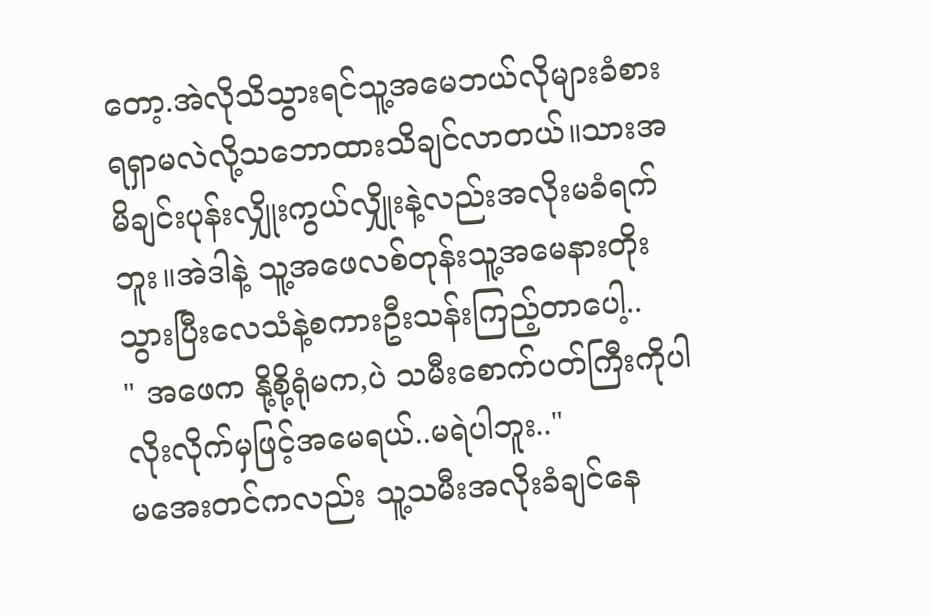တော့.အဲလိုသိသွားရင်သူ့အမေဘယ်လိုများခံစားရရှာမလဲလို့သဘောထားသိချင်လာတယ်။သားအမိချင်းပုန်းလျှိုးကွယ်လျှိုးနဲ့လည်းအလိုးမခံရက်ဘူး။အဲဒါနဲ့ သူ့အဖေလစ်တုန်းသူ့အမေနားတိုးသွားပြီးလေသံနဲ့စကားဦးသန်းကြည့်တာပေါ့..
" အဖေက နို့စို့ရုံမက,ပဲ သမီးစောက်ပတ်ကြီးကိုပါ လိုးလိုက်မှဖြင့်အမေရယ်..မရဲပါဘူး.."
မအေးတင်ကလည်း သူ့သမီးအလိုးခံချင်နေ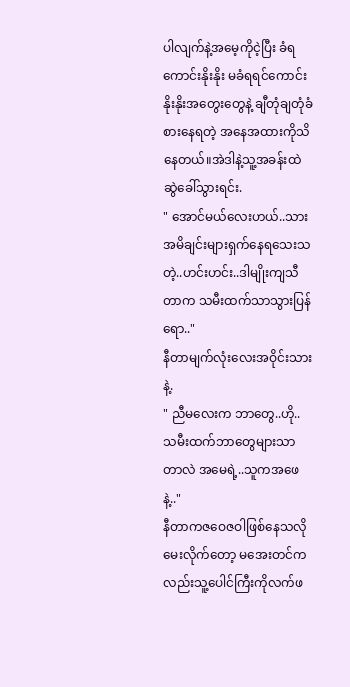ပါလျက်နဲ့အမေ့ကိုငဲ့ပြီး ခံရကောင်းနိုးနိုး မခံရရင်ကောင်းနိုးနိုးအတွေးတွေနဲ့ ချီတုံချတုံခံစားနေရတဲ့ အနေအထားကိုသိနေတယ်။အဲဒါနဲ့သူ့အခန်းထဲဆွဲခေါ်သွားရင်း.
" အောင်မယ်လေးဟယ်..သားအမိချင်းများရှက်နေရသေးသတဲ့..ဟင်းဟင်း..ဒါမျိုးကျသီတာက သမီးထက်သာသွားပြန်ရော.."
နီတာမျက်လုံးလေးအဝိုင်းသားနဲ့.
" ညီမလေးက ဘာတွေ..ဟို..သမီးထက်ဘာတွေများသာတာလဲ အမေရဲ့..သူကအဖေနဲ့.."
နီတာကဇဝေဇဝါဖြစ်နေသလိုမေးလိုက်တော့ မအေးတင်ကလည်းသူ့ပေါင်ကြီးကိုလက်ဖ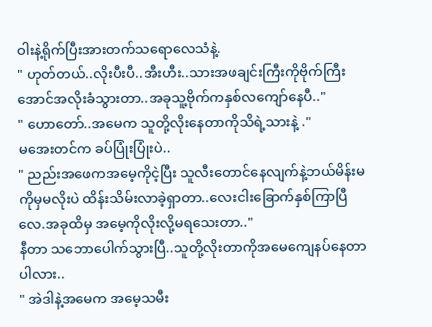ဝါးနဲ့ရိုက်ပြီးအားတက်သရောလေသံနဲ့.
" ဟုတ်တယ်..လိုးပီးပီ..အီးဟီး..သားအဖချင်းကြီးကိုဗိုက်ကြီးအောင်အလိုးခံသွားတာ..အခုသူ့ဗိုက်ကနှစ်လကျော်နေပီ.."
" ဟောတော်..အမေက သူတို့လိုးနေတာကိုသိရဲ့သားနဲ့ ."
မအေးတင်က ခပ်ပြုံးပြုံးပဲ..
" ညည်းအဖေကအမေ့ကိုငဲ့ပြီး သူလီးတောင်နေလျက်နဲ့ဘယ်မိန်းမကိုမှမလိုးပဲ ထိန်းသိမ်းလာခဲ့ရှာတာ..လေးငါးခြောက်နှစ်ကြာပြီလေ.အခုထိမှ အမေ့ကိုလိုးလို့မရသေးတာ.."
နီတာ သဘောပေါက်သွားပြီ..သူတို့လိုးတာကိုအမေကျေနပ်နေတာပါလား..
" အဲဒါနဲ့အမေက အမေ့သမီး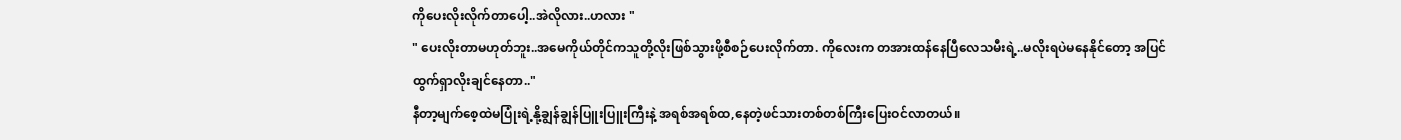ကိုပေးလိုးလိုက်တာပေါ့..အဲလိုလား..ဟလား "
" ပေးလိုးတာမဟုတ်ဘူး..အမေကိုယ်တိုင်ကသူတို့လိုးဖြစ်သွားဖို့စီစဉ်ပေးလိုက်တာ. ကိုလေးက တအားထန်နေပြီလေသမီးရဲ့..မလိုးရပဲမနေနိုင်တော့ အပြင်ထွက်ရှာလိုးချင်နေတာ.."
နီတာ့မျက်စေ့ထဲမပြုံးရဲ့နို့ချွန်ချွန်ပြူးပြူးကြီးနဲ့ အရစ်အရစ်ထ,နေတဲ့ဖင်သားတစ်တစ်ကြီးပြေးဝင်လာတယ်။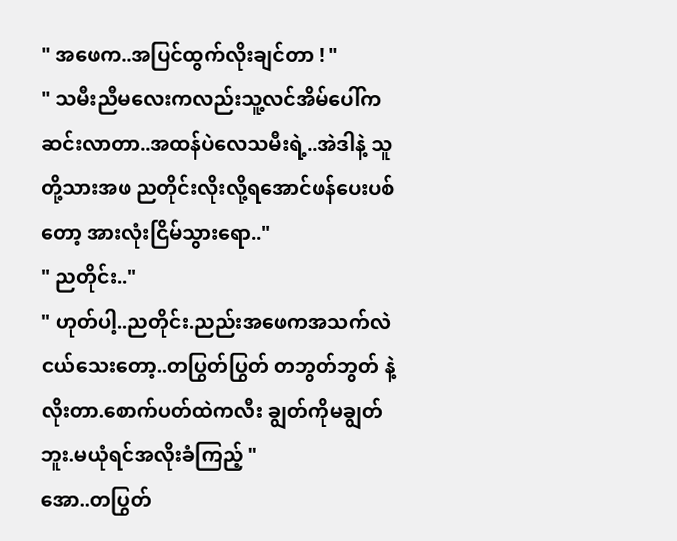" အဖေက..အပြင်ထွက်လိုးချင်တာ ! "
" သမီးညီမလေးကလည်းသူ့လင်အိမ်ပေါ်ကဆင်းလာတာ..အထန်ပဲလေသမီးရဲ့..အဲဒါနဲ့ သူတို့သားအဖ ညတိုင်းလိုးလို့ရအောင်ဖန်ပေးပစ်တော့ အားလုံးငြိမ်သွားရော.."
" ညတိုင်း.."
" ဟုတ်ပါ့..ညတိုင်း.ညည်းအဖေကအသက်လဲငယ်သေးတော့..တပြွတ်ပြွတ် တဘွတ်ဘွတ် နဲ့ လိုးတာ.စောက်ပတ်ထဲကလီး ချွတ်ကိုမချွတ်ဘူး.မယုံရင်အလိုးခံကြည့် "
အော..တပြွတ်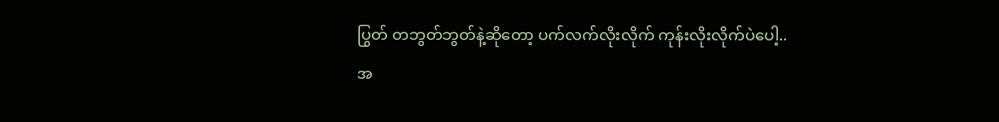ပြွတ် တဘွတ်ဘွတ်နဲ့ဆိုတော့ ပက်လက်လိုးလိုက် ကုန်းလိုးလိုက်ပဲပေါ့..
အ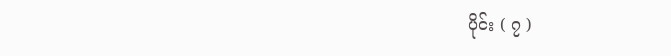ပိုင်း ( ၇ )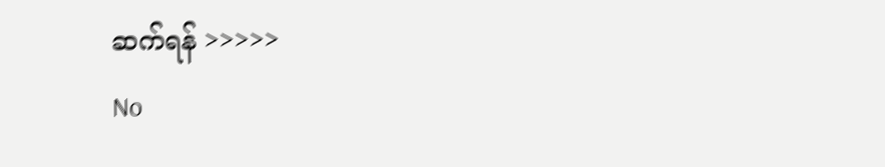ဆက်ရန် >>>>>
No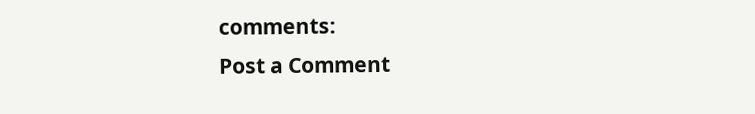comments:
Post a Comment